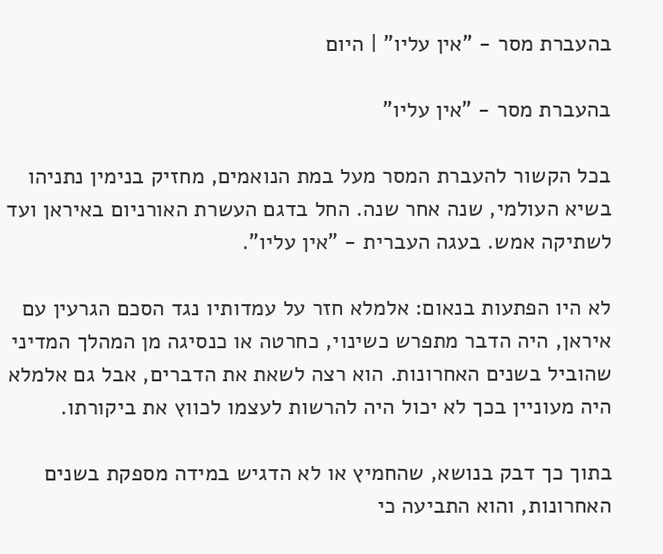בהעברת מסר - "אין עליו" | היום

בהעברת מסר - "אין עליו"

בכל הקשור להעברת המסר מעל במת הנואמים, מחזיק בנימין נתניהו בשיא העולמי, שנה אחר שנה. החל בדגם העשרת האורניום באיראן ועד לשתיקה אמש. בעגה העברית - "אין עליו".

לא היו הפתעות בנאום: אלמלא חזר על עמדותיו נגד הסכם הגרעין עם איראן, היה הדבר מתפרש כשינוי, כחרטה או כנסיגה מן המהלך המדיני שהוביל בשנים האחרונות. הוא רצה לשאת את הדברים, אבל גם אלמלא היה מעוניין בכך לא יכול היה להרשות לעצמו לכווץ את ביקורתו.

בתוך כך דבק בנושא, שהחמיץ או לא הדגיש במידה מספקת בשנים האחרונות, והוא התביעה כי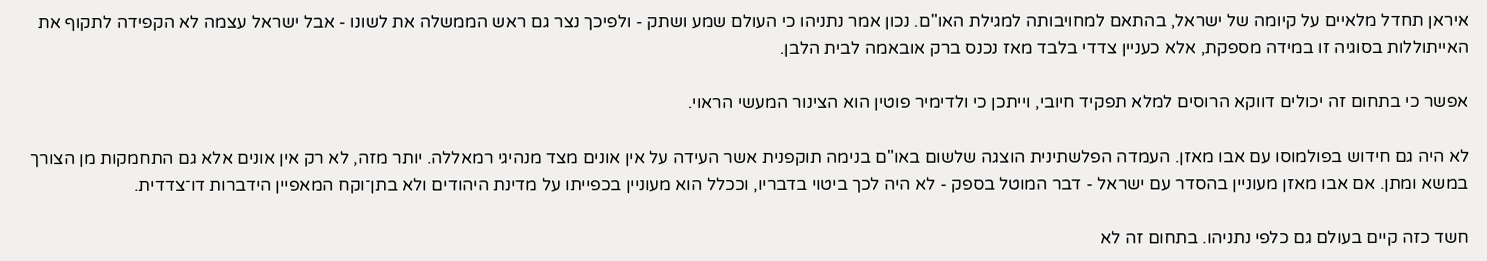איראן תחדל מלאיים על קיומה של ישראל, בהתאם למחויבותה למגילת האו"ם. נכון אמר נתניהו כי העולם שמע ושתק - ולפיכך נצר גם ראש הממשלה את לשונו - אבל ישראל עצמה לא הקפידה לתקוף את האייתוללות בסוגיה זו במידה מספקת, אלא כעניין צדדי בלבד מאז נכנס ברק אובאמה לבית הלבן.

אפשר כי בתחום זה יכולים דווקא הרוסים למלא תפקיד חיובי, וייתכן כי ולדימיר פוטין הוא הצינור המעשי הראוי.

לא היה גם חידוש בפולמוסו עם אבו מאזן. העמדה הפלשתינית הוצגה שלשום באו"ם בנימה תוקפנית אשר העידה על אין אונים מצד מנהיגי רמאללה. יותר מזה, לא רק אין אונים אלא גם התחמקות מן הצורך במשא ומתן. אם אבו מאזן מעוניין בהסדר עם ישראל - דבר המוטל בספק - לא היה לכך ביטוי בדבריו, וככלל הוא מעוניין בכפייתו על מדינת היהודים ולא בתן־וקח המאפיין הידברות דו־צדדית.

חשד כזה קיים בעולם גם כלפי נתניהו. בתחום זה לא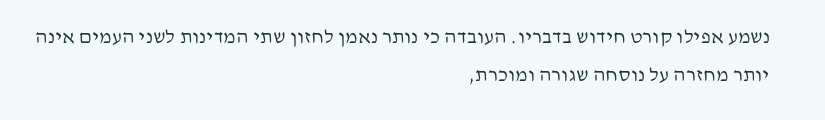נשמע אפילו קורט חידוש בדבריו. העובדה כי נותר נאמן לחזון שתי המדינות לשני העמים אינה יותר מחזרה על נוסחה שגורה ומוכרת,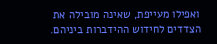ואפילו מעייפת, שאינה מובילה את הצדדים לחידוש ההידברות ביניהם.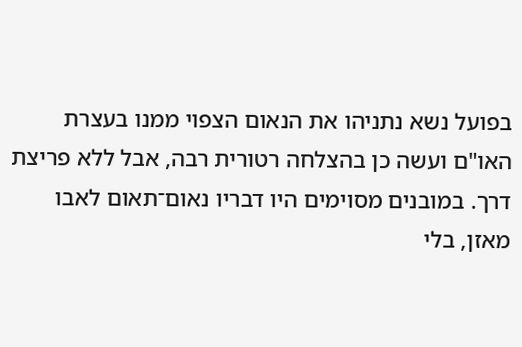בפועל נשא נתניהו את הנאום הצפוי ממנו בעצרת האו"ם ועשה כן בהצלחה רטורית רבה, אבל ללא פריצת דרך. במובנים מסוימים היו דבריו נאום־תאום לאבו מאזן, בלי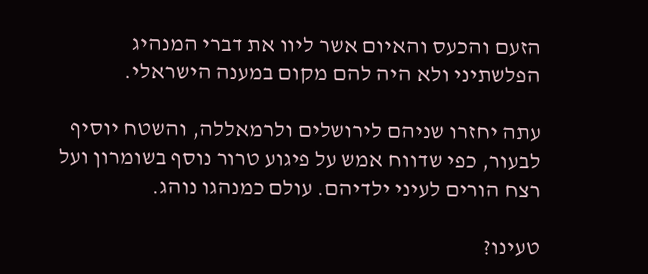הזעם והכעס והאיום אשר ליוו את דברי המנהיג הפלשתיני ולא היה להם מקום במענה הישראלי.

עתה יחזרו שניהם לירושלים ולרמאללה, והשטח יוסיף לבעור, כפי שדווח אמש על פיגוע טרור נוסף בשומרון ועל רצח הורים לעיני ילדיהם. עולם כמנהגו נוהג.

טעינו?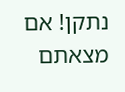נתקן! אם מצאתם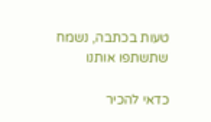טעות בכתבה, נשמח שתשתפו אותנו

כדאי להכיר